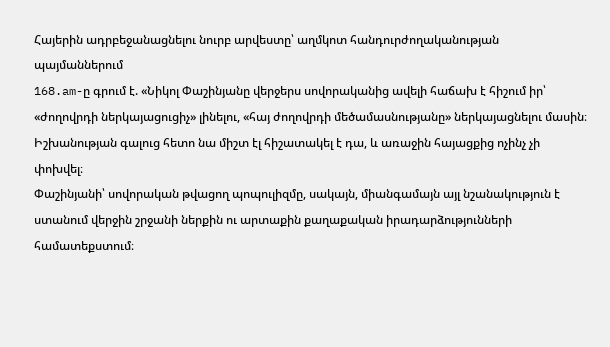Հայերին ադրբեջանացնելու նուրբ արվեստը՝ աղմկոտ հանդուրժողականության պայմաններում
168.am-ը գրում է. «Նիկոլ Փաշինյանը վերջերս սովորականից ավելի հաճախ է հիշում իր՝ «ժողովրդի ներկայացուցիչ» լինելու, «հայ ժողովրդի մեծամասնությանը» ներկայացնելու մասին։
Իշխանության գալուց հետո նա միշտ էլ հիշատակել է դա, և առաջին հայացքից ոչինչ չի փոխվել։
Փաշինյանի՝ սովորական թվացող պոպուլիզմը, սակայն, միանգամայն այլ նշանակություն է ստանում վերջին շրջանի ներքին ու արտաքին քաղաքական իրադարձությունների համատեքստում։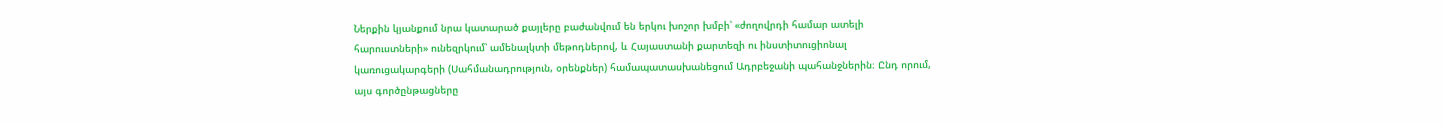Ներքին կյանքում նրա կատարած քայլերը բաժանվում են երկու խոշոր խմբի՝ «ժողովրդի համար ատելի հարուստների» ունեզրկում՝ ամենալկտի մեթոդներով, և Հայաստանի քարտեզի ու ինստիտուցիոնալ կառուցակարգերի (Սահմանադրություն, օրենքներ) համապատասխանեցում Ադրբեջանի պահանջներին։ Ընդ որում, այս գործընթացները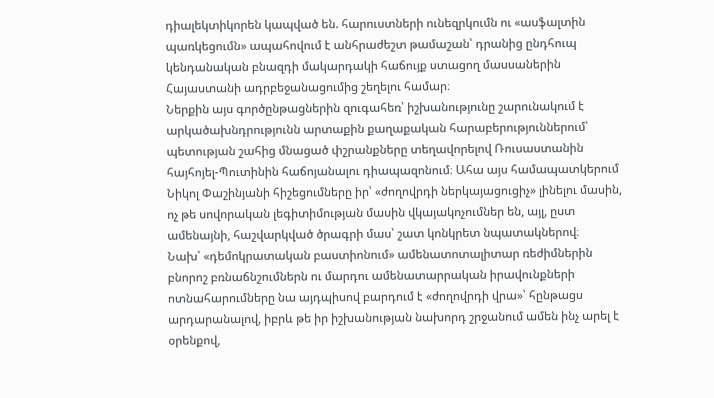դիալեկտիկորեն կապված են. հարուստների ունեզրկումն ու «ասֆալտին պառկեցումն» ապահովում է անհրաժեշտ թամաշան՝ դրանից ընդհուպ կենդանական բնազդի մակարդակի հաճույք ստացող մասսաներին Հայաստանի ադրբեջանացումից շեղելու համար։
Ներքին այս գործընթացներին զուգահեռ՝ իշխանությունը շարունակում է արկածախնդրությունն արտաքին քաղաքական հարաբերություններում՝ պետության շահից մնացած փշրանքները տեղավորելով Ռուսաստանին հայհոյել-Պուտինին հաճոյանալու դիապազոնում։ Ահա այս համապատկերում Նիկոլ Փաշինյանի հիշեցումները իր՝ «ժողովրդի ներկայացուցիչ» լինելու մասին, ոչ թե սովորական լեգիտիմության մասին վկայակոչումներ են, այլ, ըստ ամենայնի, հաշվարկված ծրագրի մաս՝ շատ կոնկրետ նպատակներով։
Նախ՝ «դեմոկրատական բաստիոնում» ամենատոտալիտար ռեժիմներին բնորոշ բռնաճնշումներն ու մարդու ամենատարրական իրավունքների ոտնահարումները նա այդպիսով բարդում է «ժողովրդի վրա»՝ հընթացս արդարանալով, իբրև թե իր իշխանության նախորդ շրջանում ամեն ինչ արել է օրենքով,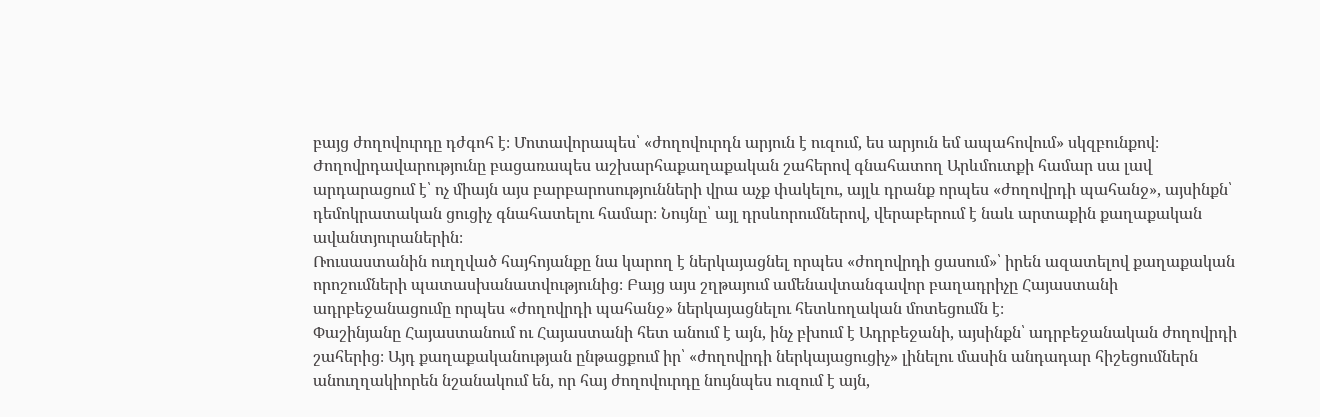բայց ժողովուրդը դժգոհ է։ Մոտավորապես՝ «ժողովուրդն արյուն է ուզում, ես արյուն եմ ապահովում» սկզբունքով։
Ժողովրդավարությունը բացառապես աշխարհաքաղաքական շահերով գնահատող Արևմուտքի համար սա լավ արդարացում է՝ ոչ միայն այս բարբարոսությունների վրա աչք փակելու, այլև դրանք որպես «ժողովրդի պահանջ», այսինքն՝ դեմոկրատական ցուցիչ գնահատելու համար։ Նույնը՝ այլ դրսևորումներով, վերաբերում է նաև արտաքին քաղաքական ավանտյուրաներին։
Ռուսաստանին ուղղված հայհոյանքը նա կարող է ներկայացնել որպես «ժողովրդի ցասում»՝ իրեն ազատելով քաղաքական որոշումների պատասխանատվությունից։ Բայց այս շղթայում ամենավտանգավոր բաղադրիչը Հայաստանի ադրբեջանացումը որպես «ժողովրդի պահանջ» ներկայացնելու հետևողական մոտեցումն է։
Փաշինյանը Հայաստանում ու Հայաստանի հետ անում է այն, ինչ բխում է Ադրբեջանի, այսինքն՝ ադրբեջանական ժողովրդի շահերից։ Այդ քաղաքականության ընթացքում իր՝ «ժողովրդի ներկայացուցիչ» լինելու մասին անդադար հիշեցումներն անուղղակիորեն նշանակում են, որ հայ ժողովուրդը նույնպես ուզում է այն,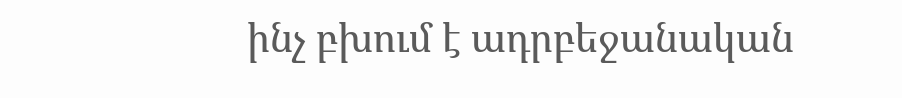ինչ բխում է ադրբեջանական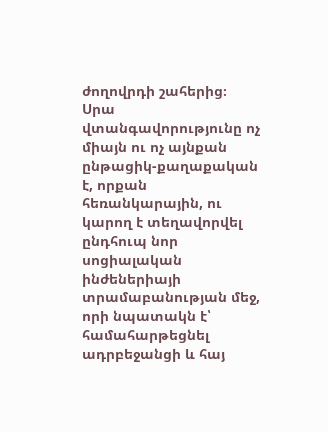ժողովրդի շահերից։
Սրա վտանգավորությունը ոչ միայն ու ոչ այնքան ընթացիկ-քաղաքական է, որքան հեռանկարային, ու կարող է տեղավորվել ընդհուպ նոր սոցիալական ինժեներիայի տրամաբանության մեջ, որի նպատակն է՝ համահարթեցնել ադրբեջանցի և հայ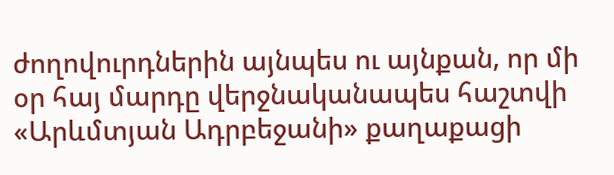ժողովուրդներին այնպես ու այնքան, որ մի օր հայ մարդը վերջնականապես հաշտվի «Արևմտյան Ադրբեջանի» քաղաքացի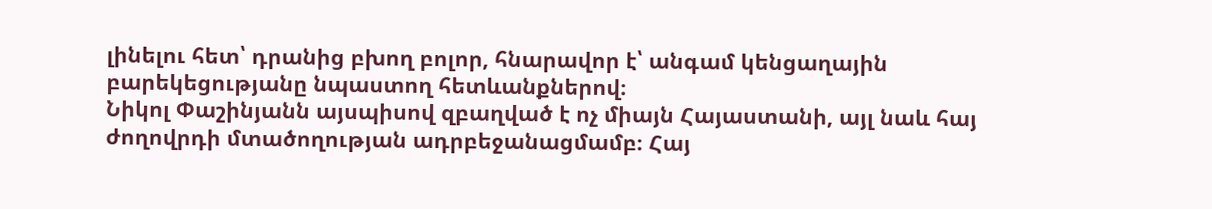լինելու հետ՝ դրանից բխող բոլոր, հնարավոր է՝ անգամ կենցաղային բարեկեցությանը նպաստող հետևանքներով։
Նիկոլ Փաշինյանն այսպիսով զբաղված է ոչ միայն Հայաստանի, այլ նաև հայ ժողովրդի մտածողության ադրբեջանացմամբ։ Հայ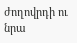ժողովրդի ու նրա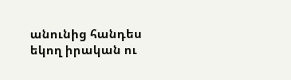անունից հանդես եկող իրական ու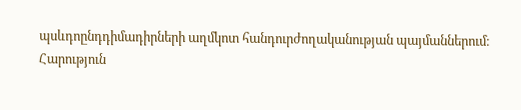պսևդոընդդիմադիրների աղմկոտ հանդուրժողականության պայմաններում։
Հարություն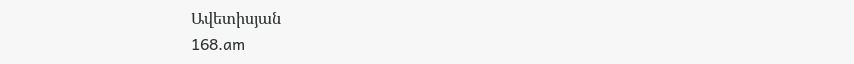Ավետիսյան
168.am